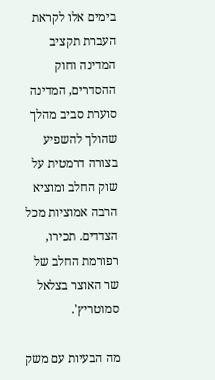בימים אלו לקראת העברת תקציב המדינה וחוק ההסדרים, המדינה סוערת סביב מהלך שהולך להשפיע בצורה דרמטית על שוק החלב ומוציא הרבה אמוציות מכל הצדדים. תכירו, רפורמת החלב של שר האוצר בצלאל סמוטריץ'.

מה הבעיות עם משק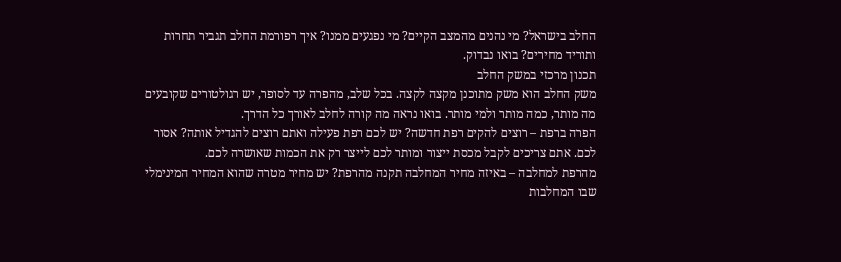החלב בישראל? מי נהנים מהמצב הקיים? מי נפגעים ממנו? איך רפורמת החלב תגביר תחרות ותוריד מחירים? בואו נבדוק.
תכנון מרכזי במשק החלב
משק החלב הוא משק מתוכנן מקצה לקצה. בכל שלב, מהפרה עד לסופר, יש רגולטורים שקובעים מה מותר, כמה מותר ולמי מותר. בואו נראה מה קורה לחלב לאורך כל הדרך.
הפרה ברפת – רוצים להקים רפת חדשה? יש לכם רפת פעילה ואתם רוצים להגדיל אותה? אסור לכם. אתם צריכים לקבל מכסת ייצור ומותר לכם לייצר רק את הכמות שאושרה לכם.
מהרפת למחלבה – באיזה מחיר המחלבה תקנה מהרפת? יש מחיר מטרה שהוא המחיר המינימלי שבו המחלבות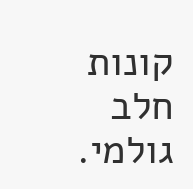קונות חלב גולמי.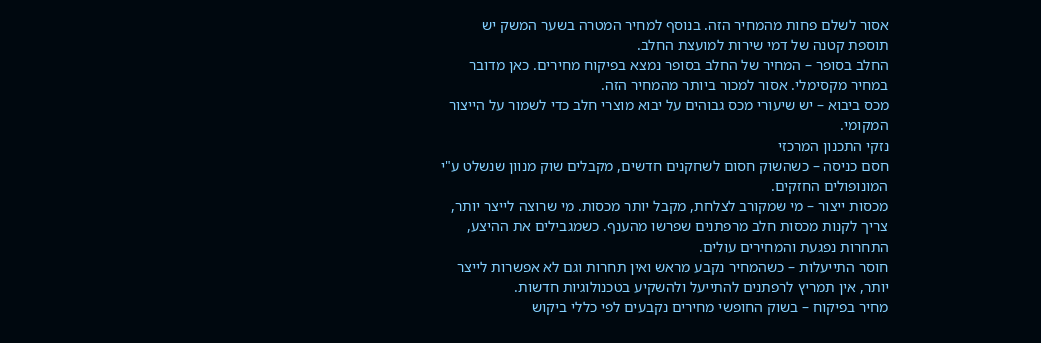אסור לשלם פחות מהמחיר הזה. בנוסף למחיר המטרה בשער המשק יש תוספת קטנה של דמי שירות למועצת החלב.
החלב בסופר – המחיר של החלב בסופר נמצא בפיקוח מחירים. כאן מדובר במחיר מקסימלי. אסור למכור ביותר מהמחיר הזה.
מכס ביבוא – יש שיעורי מכס גבוהים על יבוא מוצרי חלב כדי לשמור על הייצור המקומי.
נזקי התכנון המרכזי
חסם כניסה – כשהשוק חסום לשחקנים חדשים, מקבלים שוק מנוון שנשלט ע"י המונופולים החזקים.
מכסות ייצור – מי שמקורב לצלחת, מקבל יותר מכסות. מי שרוצה לייצר יותר, צריך לקנות מכסות חלב מרפתנים שפרשו מהענף. כשמגבילים את ההיצע, התחרות נפגעת והמחירים עולים.
חוסר התייעלות – כשהמחיר נקבע מראש ואין תחרות וגם לא אפשרות לייצר יותר, אין תמריץ לרפתנים להתייעל ולהשקיע בטכנולוגיות חדשות.
מחיר בפיקוח – בשוק החופשי מחירים נקבעים לפי כללי ביקוש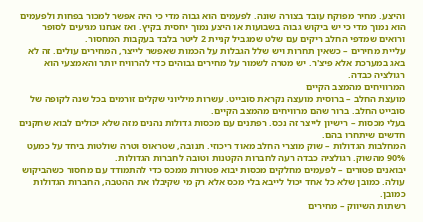והיצע. מחיר מפוקח עובד בצורה שונה. לפעמים הוא גבוה מדי כי היה אפשר למכור בפחות ולפעמים הוא נמוך מדי כי יש ביקוש גבוה בשבועות או היצע נמוך יחסית בקיץ. ואז אנחנו מגיעים לסופר ורואים שמדפי החלב ריקים עם שלט שמגביל קניית 2 ליטר בלבד בעקבות המחסור.
עליית מחירים – כשאין תחרות ויש שלל הגבלות על הכמות שאפשר לייצר, המחירים עולים. זה לא באג במערכת אלא פיצ'ר. יש מטרה לשמור על מחירים גבוהים כדי להרוויח יותר והאמצעי הוא רגולציה כבדה.
המרוויחים מהמצב הקיים
מועצת החלב – ברוסית מועצה נקראת סובייט. עשרות מיליוני שקלים זורמים בכל שנה לקופה של סובייט החלב. ברור שהם מרוויחים מהמצב הקיים.
בעלי מכסות – רישיון לייצר זה נכס. רפתנים עם מכסות גדולות נהנים מזה שלא יכולים לבוא שחקנים חדשים שיתחרו בהם.
המחלבות הגדולות – שוק מוצרי החלב מאוד ריכוזי. תנובה, שטראוס וטרה שולטות ביחד על כמעט 90% מהשוק. רגולציה כבדה רעה לחברות הקטנות וטובה לחברות הגדולות.
יבואנים פטורים – לפעמים מחלקים מכסות יבוא פטורות ממכס כדי להתמודד עם מחסור כשהביקוש עולה. כמובן שלא כל אחד יכול לייבא בלי מכס אלא רק מי שקיבלו את ההטבה, החברות הגדולות כמובן.
רשתות השיווק – מחירים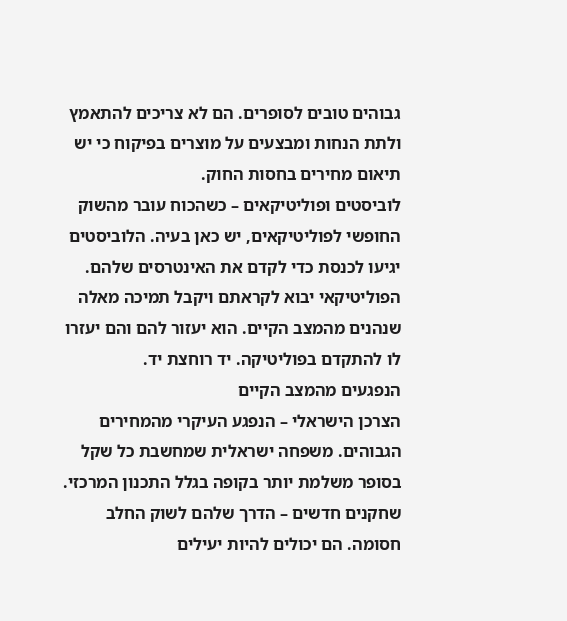גבוהים טובים לסופרים. הם לא צריכים להתאמץ ולתת הנחות ומבצעים על מוצרים בפיקוח כי יש תיאום מחירים בחסות החוק.
לוביסטים ופוליטיקאים – כשהכוח עובר מהשוק החופשי לפוליטיקאים, יש כאן בעיה. הלוביסטים יגיעו לכנסת כדי לקדם את האינטרסים שלהם. הפוליטיקאי יבוא לקראתם ויקבל תמיכה מאלה שנהנים מהמצב הקיים. הוא יעזור להם והם יעזרו לו להתקדם בפוליטיקה. יד רוחצת יד.
הנפגעים מהמצב הקיים
הצרכן הישראלי – הנפגע העיקרי מהמחירים הגבוהים. משפחה ישראלית שמחשבת כל שקל בסופר משלמת יותר בקופה בגלל התכנון המרכזי.
שחקנים חדשים – הדרך שלהם לשוק החלב חסומה. הם יכולים להיות יעילים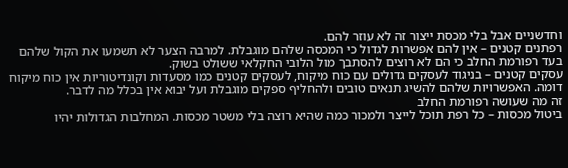וחדשניים אבל בלי מכסת ייצור זה לא עוזר להם.
רפתנים קטנים – אין להם אפשרות לגדול כי המכסה שלהם מוגבלת. למרבה הצער לא תשמעו את הקול שלהם בעד רפורמת החלב כי הם לא רוצים להסתבך מול הלובי החקלאי ששולט בשוק.
עסקים קטנים – בניגוד לעסקים גדולים עם כוח מיקוח, לעסקים קטנים כמו מסעדות וקונדיטוריות אין כוח מיקוח דומה. האפשרויות שלהם להשיג תנאים טובים ולהחליף ספקים מוגבלת ועל יבוא אין בכלל מה לדבר.
זה מה שעושה רפורמת החלב
ביטול מכסות – כל רפת תוכל לייצר ולמכור כמה שהיא רוצה בלי משטר מכסות. המחלבות הגדולות יהיו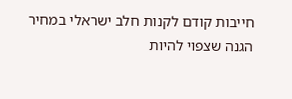חייבות קודם לקנות חלב ישראלי במחיר הגנה שצפוי להיות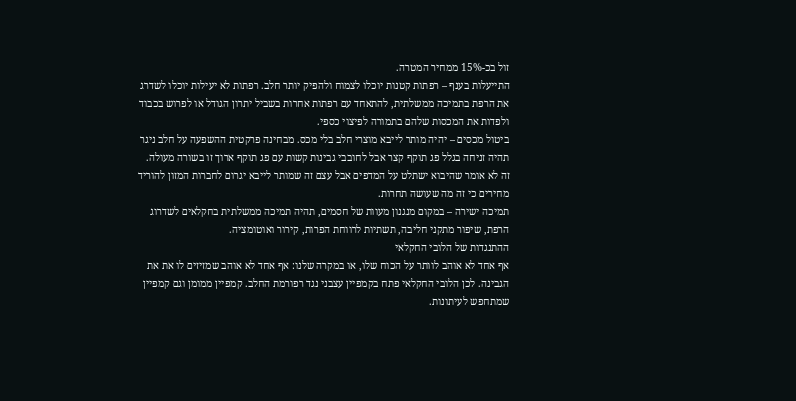זול בכ-15% ממחיר המטרה.
התייעלות בענף – רפתות קטנות יוכלו לצמוח ולהפיק יותר חלב. רפתות לא יעילות יוכלו לשדרג את הרפת בתמיכה ממשלתית, להתאחד עם רפתות אחרות בשביל יתרון הגודל או לפרוש בכבוד ולפדות את המכסות שלהם בתמורה לפיצוי כספי.
ביטול מכסים – יהיה מותר לייבא מוצרי חלב בלי מכס. מבחינה פרקטית ההשפעה על חלב ניגר תהיה זניחה בגלל פג תוקף קצר אבל לחובבי גבינות קשות עם פג תוקף ארוך זו בשורה מעולה. זה לא אומר שהיבוא ישתלט על המדפים אבל עצם זה שמותר לייבא יגרום לחברות המזון להוריד מחירים כי זה מה שעושה תחרות.
תמיכה ישירה – במקום מנגנון מעוות של חסמים, תהיה תמיכה ממשלתית בחקלאים לשדרוג הרפת, שיפור מתקני חליבה, תשתיות לרווחת הפרות, קירור ואוטומציה.
ההתנגדות של הלובי החקלאי
אף אחד לא אוהב לוותר על הכוח שלו, או במקרה שלנו: אף אחד לא אוהב שמזיזים לו את את הגבינה. לכן הלובי החקלאי פתח בקמפיין עצבני נגד רפורמת החלב. קמפיין ממומן וגם קמפיין שמתחפש לעיתונות.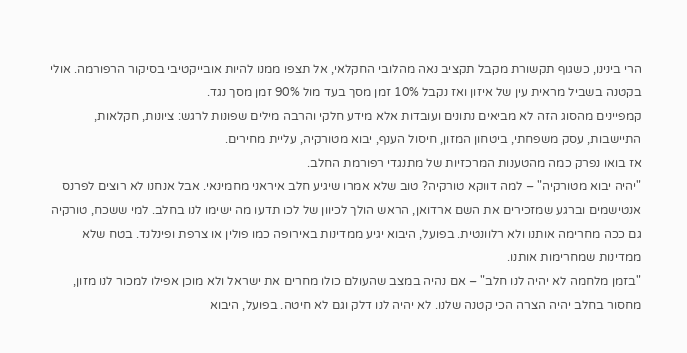הרי בינינו, כשגוף תקשורת מקבל תקציב נאה מהלובי החקלאי, אל תצפו ממנו להיות אובייקטיבי בסיקור הרפורמה. אולי בקטנה בשביל מראית עין של איזון ואז נקבל 10% זמן מסך בעד מול 90% זמן מסך נגד.
קמפיינים מהסוג הזה לא מביאים נתונים ועובדות אלא מידע חלקי והרבה מילים שפונות לרגש: ציונות, חקלאות, התיישבות, עסק משפחתי, ביטחון המזון, חיסול הענף, יבוא מטורקיה, עליית מחירים.
אז בואו נפרק כמה מהטענות המרכזיות של מתנגדי רפורמת החלב.
"יהיה יבוא מטורקיה" – למה דווקא טורקיה? טוב שלא אמרו שיגיע חלב איראני מחמינאי. אבל אנחנו לא רוצים לפרנס אנטישמים וברגע שמזכירים את השם ארדואן, הראש הולך לכיוון של לכו תדעו מה ישימו לנו בחלב. למי ששכח, טורקיה גם ככה מחרימה אותנו ולא רלוונטית. בפועל, היבוא יגיע ממדינות באירופה כמו פולין או צרפת ופינלנד. בטח שלא ממדינות שמחרימות אותנו.
"בזמן מלחמה לא יהיה לנו חלב" – אם נהיה במצב שהעולם כולו מחרים את ישראל ולא מוכן אפילו למכור לנו מזון, מחסור בחלב יהיה הצרה הכי קטנה שלנו. לא יהיה לנו דלק וגם לא חיטה. בפועל, היבוא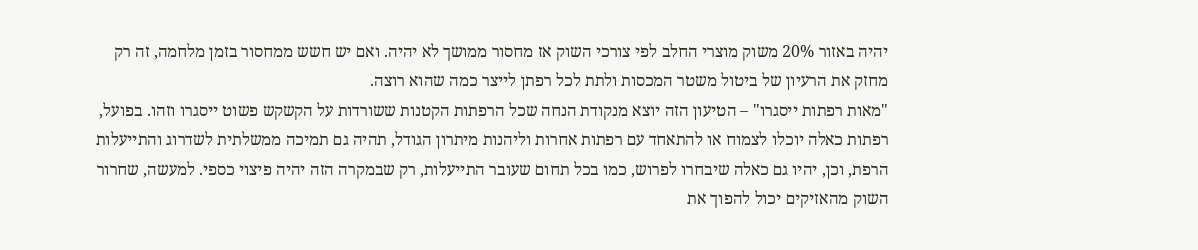יהיה באזור 20% משוק מוצרי החלב לפי צורכי השוק אז מחסור ממושך לא יהיה. ואם יש חשש ממחסור בזמן מלחמה, זה רק מחזק את הרעיון של ביטול משטר המכסות ולתת לכל רפתן לייצר כמה שהוא רוצה.
"מאות רפתות ייסגרו" – הטיעון הזה יוצא מנקודת הנחה שכל הרפתות הקטנות ששורדות על הקשקש פשוט ייסגרו וזהו. בפועל, רפתות כאלה יוכלו לצמוח או להתאחד עם רפתות אחרות וליהנות מיתרון הגודל, תהיה גם תמיכה ממשלתית לשדרוג והתייעלות הרפת, וכן, יהיו גם כאלה שיבחרו לפרוש, כמו בכל תחום שעובר התייעלות, רק שבמקרה הזה יהיה פיצוי כספי. למעשה, שחרור השוק מהאזיקים יכול להפוך את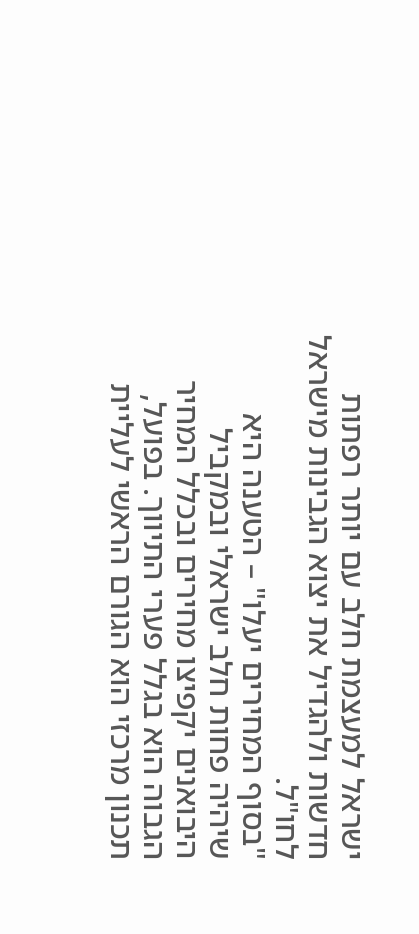ישראל למעצמת חלב עם יותר רפתות חדשות ולהגדיל את יצוא הגבינות מישראל לחו"ל.
"בסוף המחירים יעלו" – הטענה היא שיהיה פחות חלב ישראלי ובמקביל היבואנים יקפיצו מחירים ובכלל המחיר הגבוה הוא בגלל פערי התיווך. בפועל, תכנון מרכזי הוא הגורם הראשי לעליית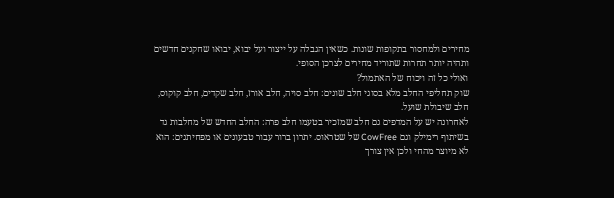מחירים ולמחסור בתקופות שונות. כשאין הגבלה על ייצור ועל יבוא, יבואו שחקנים חדשים ותהיה יותר תחרות שתוריד מחירים לצרכן הסופי.
ואולי כל זה ויכוח של האתמול?
שוק תחליפי החלב מלא בסוגי חלב שונים: חלב סויה, חלב אורז, חלב שקדים, חלב קוקוס, חלב שיבולת שועל.
לאחרונה יש על המדפים גם חלב שמזכיר בטעמו חלב פרה: החלב החדש של מחלבות גד בשיתוף רימילק וגם CowFree של שטראוס. יתרון ברור עבור טבעונים או מפחיתנים: הוא לא מיוצר מהחי ולכן אין צורך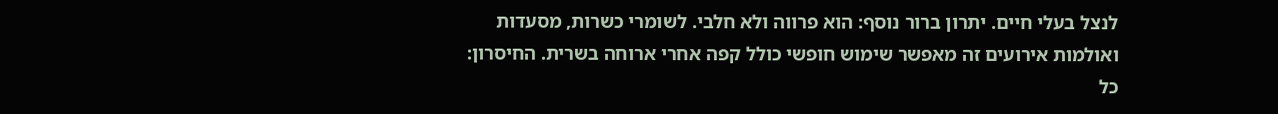לנצל בעלי חיים. יתרון ברור נוסף: הוא פרווה ולא חלבי. לשומרי כשרות, מסעדות ואולמות אירועים זה מאפשר שימוש חופשי כולל קפה אחרי ארוחה בשרית. החיסרון: כל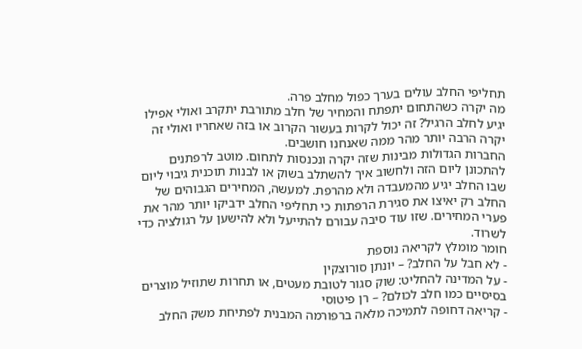תחליפי החלב עולים בערך כפול מחלב פרה.
מה יקרה כשהתחום יתפתח והמחיר של חלב מתורבת יתקרב ואולי אפילו יגיע לחלב הרגיל? זה יכול לקרות בעשור הקרוב או בזה שאחריו ואולי זה יקרה הרבה יותר מהר ממה שאנחנו חושבים.
החברות הגדולות מבינות שזה יקרה ונכנסות לתחום. מוטב לרפתנים להתכונן ליום הזה ולחשוב איך להשתלב בשוק או לבנות תוכנית גיבוי ליום שבו החלב יגיע מהמעבדה ולא מהרפת. למעשה, המחירים הגבוהים של החלב רק יאיצו את סגירת הרפתות כי תחליפי החלב ידביקו יותר מהר את פערי המחירים. שזו עוד סיבה עבורם להתייעל ולא להישען על רגולציה כדי לשרוד.
חומר מומלץ לקריאה נוספת
- לא חבל על החלב? – יונתן סורוצקין
- על המדינה להחליט: שוק סגור לטובת מעטים, או תחרות שתוזיל מוצרים בסיסיים כמו חלב לכולם? – רן פיטוסי
- קריאה דחופה לתמיכה מלאה ברפורמה המבנית לפתיחת משק החלב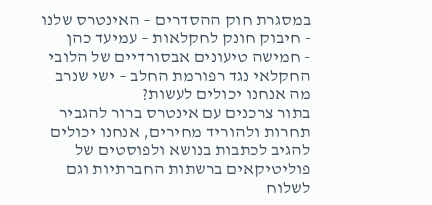במסגרת חוק ההסדרים – האינטרס שלנו
- חיבוק חונק לחקלאות – עמיעד כהן
- חמישה טיעונים אבסורדיים של הלובי החקלאי נגד רפורמת החלב – ישי שנרב
מה אנחנו יכולים לעשות?
בתור צרכנים עם אינטרס ברור להגביר תחרות ולהוריד מחירים, אנחנו יכולים להגיב לכתבות בנושא ולפוסטים של פוליטיקאים ברשתות החברתיות וגם לשלוח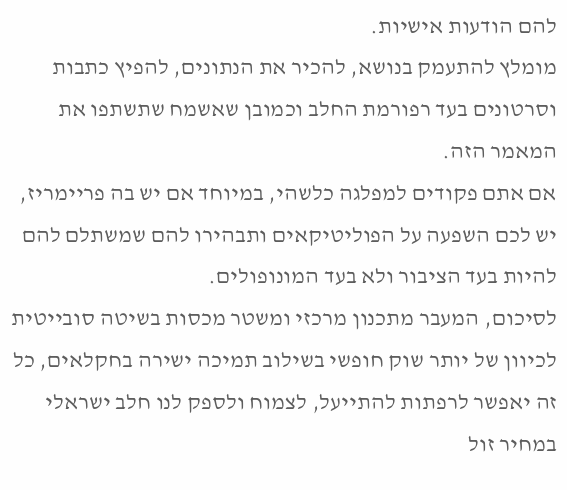להם הודעות אישיות.
מומלץ להתעמק בנושא, להכיר את הנתונים, להפיץ כתבות וסרטונים בעד רפורמת החלב וכמובן שאשמח שתשתפו את המאמר הזה.
אם אתם פקודים למפלגה כלשהי, במיוחד אם יש בה פריימריז, יש לכם השפעה על הפוליטיקאים ותבהירו להם שמשתלם להם להיות בעד הציבור ולא בעד המונופולים.
לסיכום, המעבר מתכנון מרכזי ומשטר מכסות בשיטה סובייטית לכיוון של יותר שוק חופשי בשילוב תמיכה ישירה בחקלאים, כל זה יאפשר לרפתות להתייעל, לצמוח ולספק לנו חלב ישראלי במחיר זול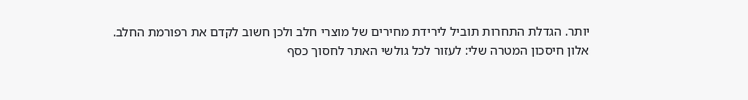יותר. הגדלת התחרות תוביל לירידת מחירים של מוצרי חלב ולכן חשוב לקדם את רפורמת החלב.
אלון חיסכון המטרה שלי: לעזור לכל גולשי האתר לחסוך כסף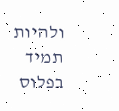ולהיות תמיד בפלוס